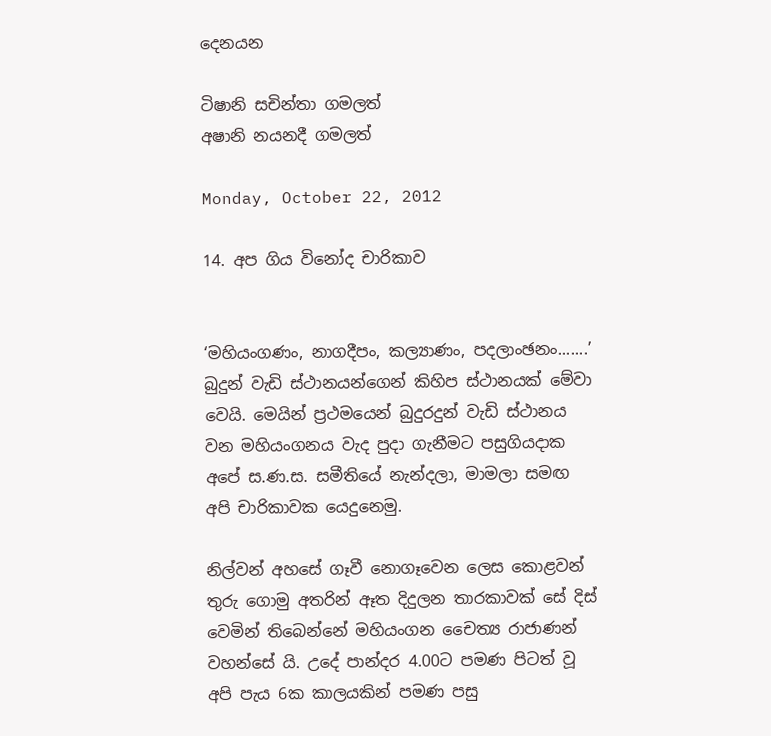දෙනයන

ටිෂානි සචින්තා ගමලත්
අෂානි නයනදී ගමලත්

Monday, October 22, 2012

14. අප ගිය විනෝද චාරිකාව


‘මහියංගණං, නාගදීපං, කල්‍යාණං, පදලාංඡනං.......’ බුදුන් වැඩි ස්ථානයන්ගෙන් කිහිප ස්ථානයක් මේවා වෙයි. මෙයින් ප්‍රථමයෙන් බුදුරදුන් වැඩි ස්ථානය වන මහියංගනය වැද පුදා ගැනීමට පසුගියදාක අපේ ස.ණ.ස. සමීතියේ නැන්දලා, මාමලා සමඟ අපි චාරිකාවක යෙදුනෙමු.

නිල්වන් අහසේ ගෑවී නොගෑවෙන ලෙස කොළවන් තුරු ගොමු අතරින් ඈත දිදුලන තාරකාවක් සේ දිස් වෙමින් තිබෙන්නේ මහියංගන චෛත්‍ය රාජාණන් වහන්සේ යි. උදේ පාන්දර 4.00ට පමණ පිටත් වූ අපි පැය 6ක කාලයකින් පමණ පසු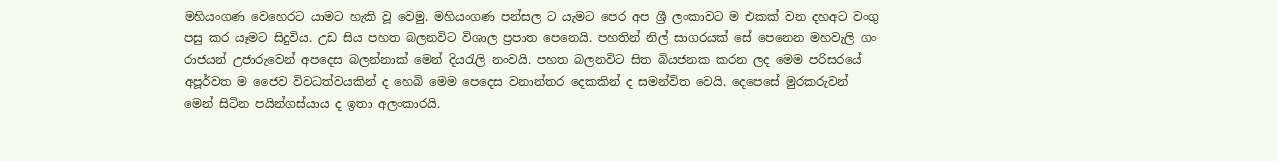මහියංගණ වෙහෙරට යාමට හැකි වූ වෙමු. මහියංගණ පන්සල ට යැමට පෙර අප ශ්‍රී ලංකාවට ම එකක් වන දහඅට වංගු පසු කර යෑමට සිදුවිය. උඩ සිය පහත බලනවිට විශාල ප්‍රපාත පෙනෙයි. පහතින් නිල් සාගරයක් සේ පෙනෙන මහවැලි ගං රාජයන් උජාරුවෙන් අපදෙස බලන්නාක් මෙන් දියරැලි නංවයි. පහත බලනවිට සිත බියජනක කරන ලද මෙම පරිසරයේ අපූර්වත ම ජෛව විවධත්වයකින් ද හෙබි මෙම පෙදෙස වනාන්තර දෙකකින් ද සමන්විත වෙයි. දෙපෙසේ මුරකරුවන් මෙන් සිටින පයින්ගස්යාය ද ඉතා අලංකාරයි.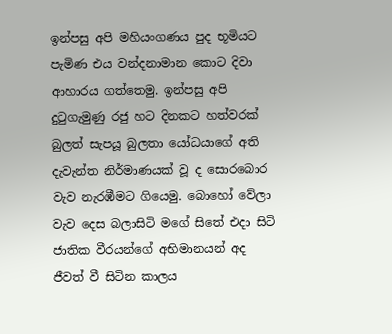ඉන්පසු අපි මහියංගණය පුද භූමියට පැමිණ එය වන්දනාමාන කොට දිවා ආහාරය ගත්තෙමු. ඉන්පසු අපි දුටුගැමුණු රජු හට දිනකට හත්වරක් බුලත් සැපයූ බුලතා යෝධයාගේ අති දැවැන්ත නිර්මාණයක් වූ ද සොරබොර වැව නැරඹීමට ගියෙමු. බොහෝ වේලා වැව දෙස බලාසිටි මගේ සිතේ එදා සිටි ජාතික වීරයන්ගේ අභිමානයන් අද ජීවත් වී සිටින කාලය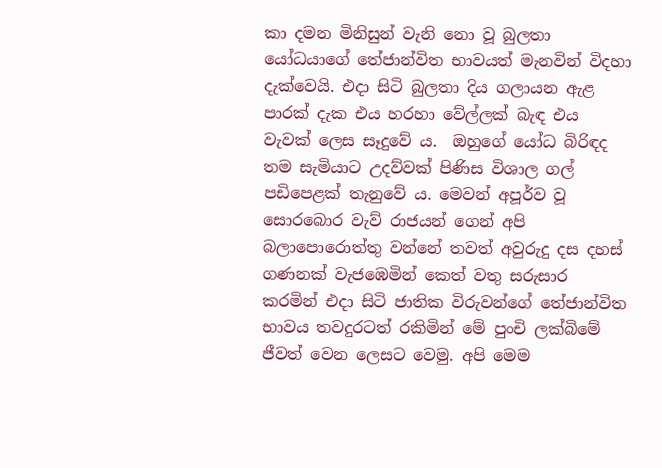කා දමන මිනිසුන් වැනි නො වූ බුලතා යෝධයාගේ තේජාන්විත භාවයත් මැනවින් විදහා දැක්වෙයි. එදා සිටි බුලතා දිය ගලායන ඇළ පාරක් දැක එය හරහා වේල්ලක් බැඳ එය වැවක් ලෙස සෑදුවේ ය.  ඔහුගේ යෝධ බිරිඳද තම සැමියාට උදව්වක් පිණිස විශාල ගල් පඩිපෙළක් තැනුවේ ය. මෙවන් අපූර්ව වූ සොරබොර වැව් රාජයන් ගෙන් අපි බලාපොරොත්තු වන්නේ තවත් අවුරුදු දස දහස් ගණනක් වැජඹෙමින් කෙත් වතු සරුසාර කරමින් එදා සිටි ජාතික විරුවන්ගේ තේජාන්විත භාවය තවදුරටත් රකිමින් මේ පුංචි ලක්බිමේ ජීවත් වෙන ලෙසට වෙමු. අපි මෙම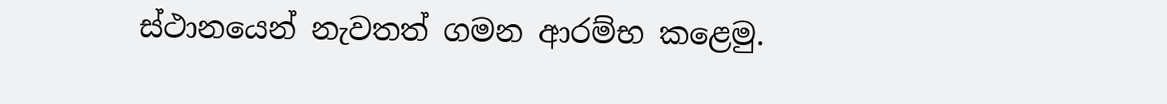ස්ථානයෙන් නැවතත් ගමන ආරම්භ ‍කළෙමු.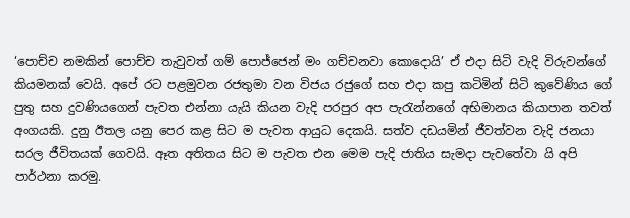‘පොච්ච නමකින් පොච්ච තැවුවත් ගම් පොජ්ජෙන් මං ගච්චනවා කොදොයි’ ඒ එදා සිටි වැදි විරුවන්ගේ කියමනක් වෙයි. අපේ රට පළමුවන රජතුමා වන විජය රජුගේ සහ එදා කපු කටිමින් සිටි කුවේණිය ගේ පුතු සහ දුවණියගෙන් පැවත එන්නා යැයි කියන වැදි පරපුර අප පැරැන්නගේ අභිමානය කියාපාන තවත් අංගයකි. දුනු ඊතල යනු පෙර කළ සිට ම පැවත ආයුධ දෙකයි. සත්ව දඩයමින් ජීවත්වන වැදි ජනයා සරල ජීවිතයක් ගෙවයි. ඈත අතිතය සිට ම පැවත එන මෙම පැදි ජාතිය සැමදා පැවතේවා යි අපි පාර්ථනා කරමු.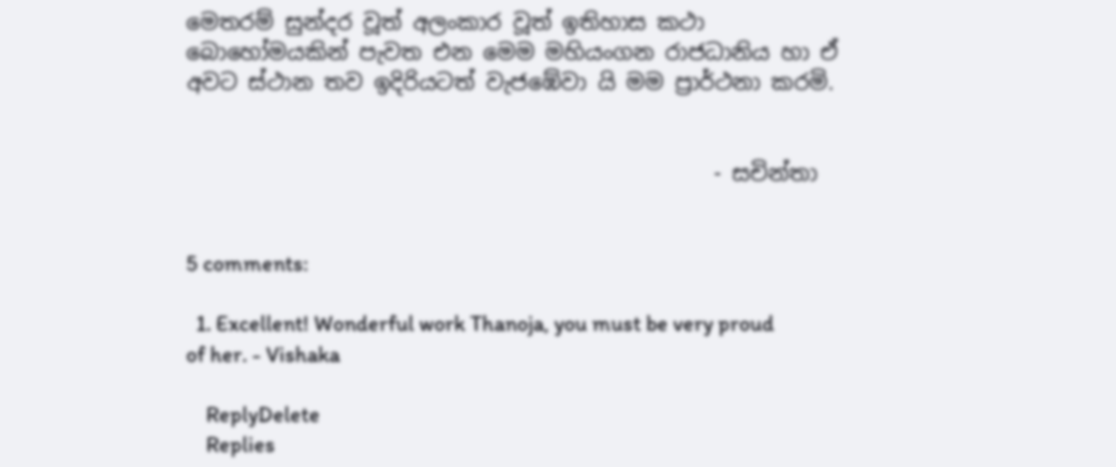මෙතරම් සුන්දර වූත් අලංකාර වූත් ඉතිහාස කථා බොහෝමයකින් පැවත එන මෙම මහියංගන රාජධානිය හා ඒ අවට ස්ථාන තව ඉදිරියටත් වැජඹේවා යි මම ප්‍රාර්ථනා කරමි.


                                                - සචින්තා


5 comments:

  1. Excellent! Wonderful work Thanoja, you must be very proud of her. - Vishaka

    ReplyDelete
    Replies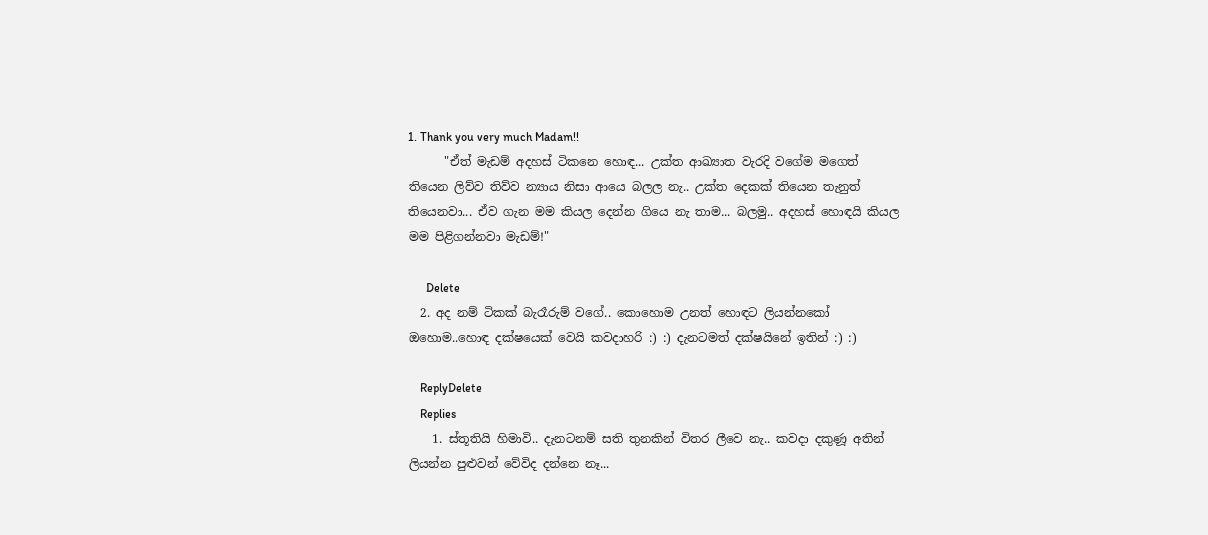1. Thank you very much Madam!!
      "ඒත් මැඩම් ‍අදහස් ටිකනෙ හොඳ... උක්ත ආඛ්‍යාත වැරදි වගේම මගෙත් තියෙන ලිව්ව තිව්ව න්‍යාය නිසා ආයෙ ‍බලල නැ.. උක්ත දෙකක් තියෙන තැනුත් තියෙනවා... ඒව ගැන මම කියල දෙන්න ගියෙ නැ තාම... බලමු.. අදහස් හොඳයි කියල මම පිළිගන්නවා මැඩම්!"

      Delete
  2. අද නම් ටිකක් බැරෑරුම් වගේ.. කොහොම උනත් හොඳට ලියන්නකෝ ඔහොම..හොඳ දක්ෂයෙක් වෙයි කවදාහරි :) :) දැනටමත් දක්ෂයිනේ ඉතින් :) :)

    ReplyDelete
    Replies
    1. ස්තූතියි හිමාවි.. දැනටනම් සති තුනකින් විතර ලීවෙ නැ.. කවදා දකුණූ අතින් ලියන්න පුළුවන් වේවිද දන්නෙ නෑ...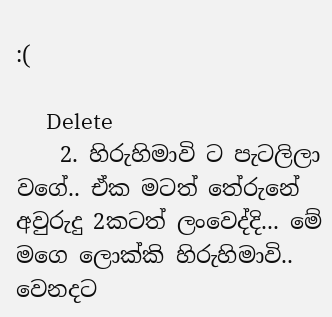:(

      Delete
    2. හිරුහිමාවි ට පැටලිලා වගේ.. ඒක මටත් තේරුනේ අවුරුදු 2කටත් ලංවෙද්දි... මේ මගෙ ලොක්කි හිරුහිමාවි.. වෙනදට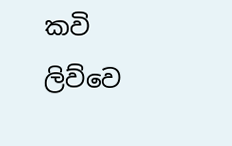කවි ලිව්වෙ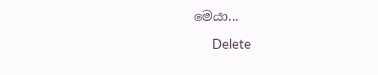මෙයා...

      Delete